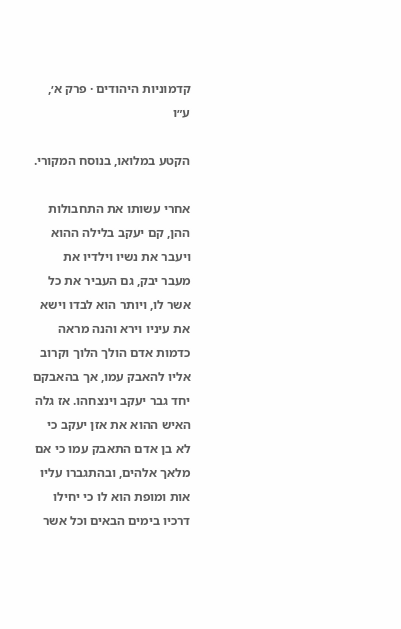קדמוניות היהודים · פרק א׳, ע״ו

הקטע במלואו, בנוסח המקורי.

אחרי עשותו את התחבולות ההן, קם יעקב בלילה ההוא ויעבר את נשיו וילדיו את מעבר יבק, גם העביר את כל אשר לו, ויותר הוא לבדו וישא את עיניו וירא והנה מראה כדמות אדם הולך הלוך וקרוב אליו להאבק עמו, אך בהאבקם יחד גבר יעקב וינצחהו. אז גלה האיש ההוא את אזן יעקב כי לא בן אדם התאבק עמו כי אם מלאך אלהים, ובהתגברו עליו אות ומופת הוא לו כי יחילו דרכיו בימים הבאים וכל אשר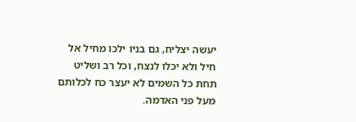יעשה יצליח, גם בניו ילכו מחיל אל חיל ולא יכלו לנצח, וכל רב ושליט תחת כל השמים לא יעצר כח לכלותם מעל פני האדמה.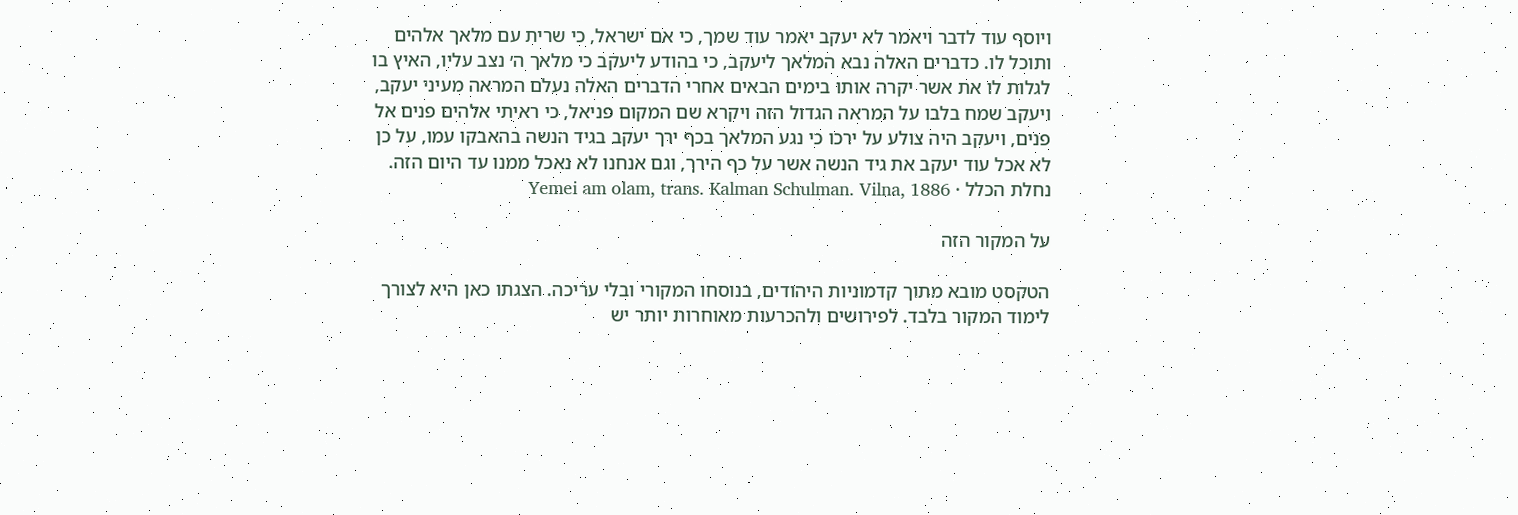ויוסף עוד לדבר ויאמר לא יעקב יאמר עוד שמך, כי אם ישראל, כי שרית עם מלאך אלהים ותוכל לו. כדברים האלה נבא המלאך ליעקב, כי בהודע ליעקב כי מלאך ה׳ נצב עליו, האיץ בו לגלות לו את אשר יקרה אותו בימים הבאים אחרי הדברים האלה נעלם המראה מעיני יעקב, ויעקב שמח בלבו על המראה הגדול הזה ויקרא שם המקום פניאל, כי ראיתי אלהים פנים אל פנים, ויעקב היה צולע על ירכו כי נגע המלאך בכף ירך יעקב בגיד הנשה בהאבקו עמו, על כן לא אכל עוד יעקב את גיד הנשה אשר על כף הירך, וגם אנחנו לא נאכל ממנו עד היום הזה.
נחלת הכלל · Yemei am olam, trans. Kalman Schulman. Vilna, 1886

על המקור הזה

הטקסט מובא מתוך קדמוניות היהודים, בנוסחו המקורי ובלי עריכה. הצגתו כאן היא לצורך לימוד המקור בלבד. לפירושים ולהכרעות מאוחרות יותר יש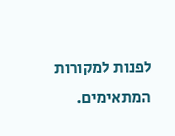לפנות למקורות המתאימים.